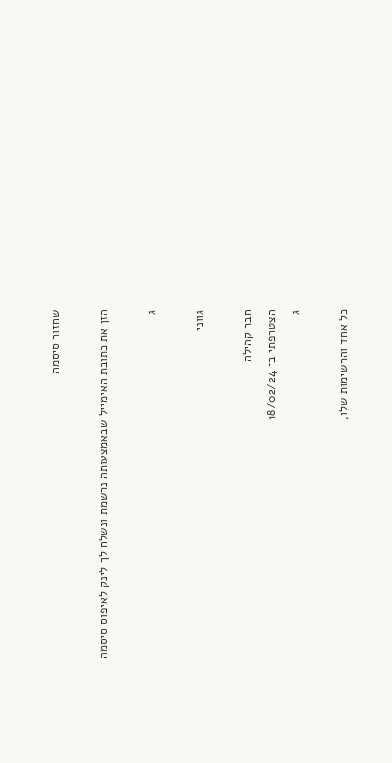שחזור סיסמה

הזן את כתובת האימייל שבאמצעותה נרשמת ונשלח לך לינק לאיפוס סיסמה

ג

גווני

חבר קהילה
הצטרפתי ב־ 18/02/24
ג

כל אחד והרשימות שלו,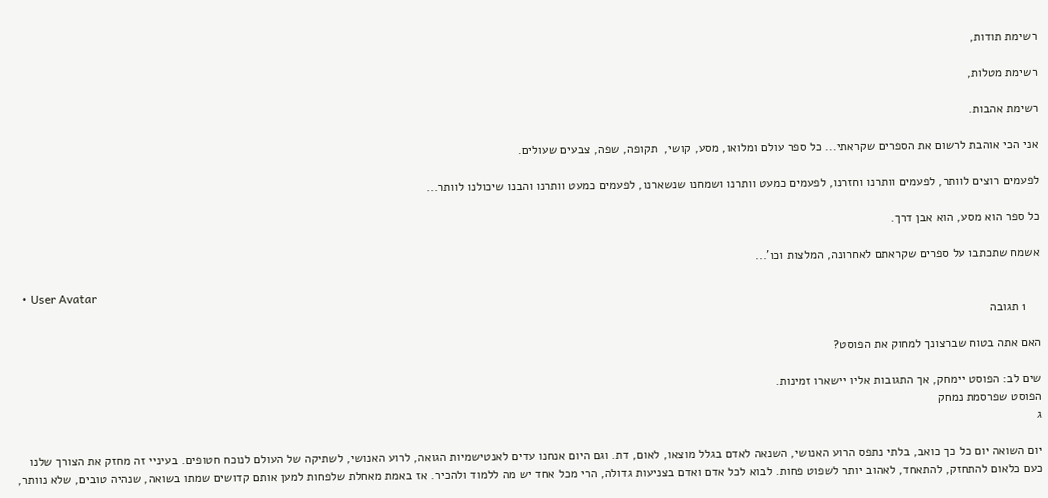רשימת תודות,

רשימת מטלות,

רשימת אהבות.

אני הכי אוהבת לרשום את הספרים שקראתי... כל ספר עולם ומלואו, מסע, קושי,  תקופה, שפה, צבעים שעולים.

לפעמים רוצים לוותר, לפעמים וותרנו וחזרנו, לפעמים כמעט וותרנו ושמחנו שנשארנו, לפעמים כמעט וותרנו והבנו שיכולנו לוותר...

כל ספר הוא מסע, הוא אבן דרך.

אשמח שתכתבו על ספרים שקראתם לאחרונה, המלצות וכו'...

  • User Avatar
    1 תגובה

האם אתה בטוח שברצונך למחוק את הפוסט?

שים לב: הפוסט יימחק, אך התגובות אליו יישארו זמינות.
הפוסט שפרסמת נמחק
ג

יום השואה יום כל כך כואב, בלתי נתפס הרוע האנושי, השנאה לאדם בגלל מוצאו, לאום, דת. וגם היום אנחנו עדים לאנטישמיות הגואה, לרוע האנושי, לשתיקה של העולם לנוכח חטופים. בעיניי זה מחזק את הצורך שלנו כעם כלאום להתחזק, להתאחד, לאהוב יותר לשפוט פחות. לבוא לכל אדם ואדם בצניעות גדולה, הרי מכל אחד יש מה ללמוד ולהכיר. אז באמת מאחלת שלפחות למען אותם קדושים שמתו בשואה, שנהיה טובים, שלא נוותר,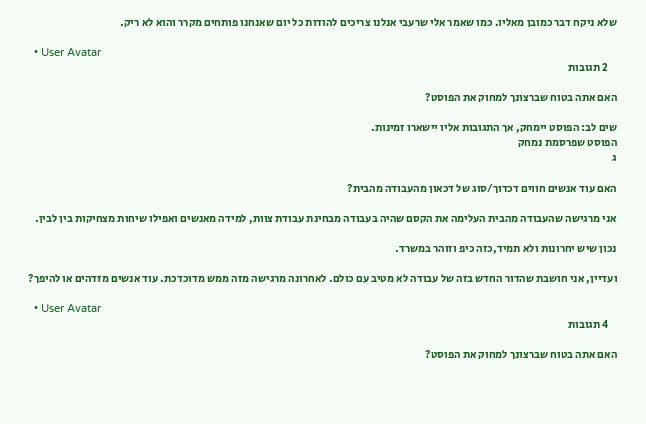שלא ניקח דבר כמובן מאליו. כמו שאמר אלי שרעבי אנלנו צריכים להודות כל יום שאנחנו פותחים מקרר והוא לא ריק.

  • User Avatar
    2 תגובות

האם אתה בטוח שברצונך למחוק את הפוסט?

שים לב: הפוסט יימחק, אך התגובות אליו יישארו זמינות.
הפוסט שפרסמת נמחק
ג

האם עוד אנשים חווים דכדוך/סוג של דכאון מהעבודה מהבית?

אני מרגישה שהעבודה מהבית העלימה את הקסם שהיה בעבודה מבחינת עבודת צוות, למידה מאנשים ואפילו שיחות מצחיקות בין לבין.

נכון שיש יחרונות ולא תמיד,כזה כיפ וזוהר במשרד.

ועדיין, אני חושבת שהדור החדש בזה של עבודה לא מטיב עם כולם. לאחרונה מרגישה מזה ממש מדוכדכת. עוד אנשים מזדהים או להיפך?

  • User Avatar
    4 תגובות

האם אתה בטוח שברצונך למחוק את הפוסט?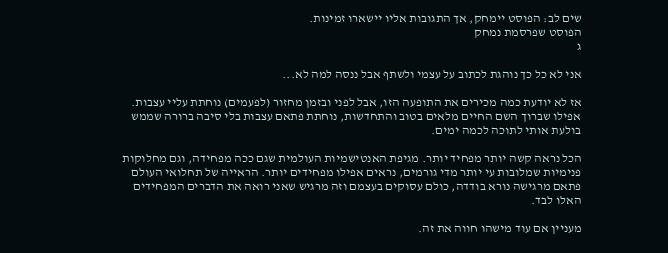שים לב: הפוסט יימחק, אך התגובות אליו יישארו זמינות.
הפוסט שפרסמת נמחק
ג

אני לא כל כך נוהגת לכתוב על עצמי ולשתף אבל ננסה למה לא...

אז לא יודעת כמה מכירים את התופעה הזו, אבל לפני ובזמן מחזור (לפעמים) נוחתת עליי עצבות. אפילו שברוך השם החיים מלאים בטוב והתחדשות, נוחתת פתאם עצבות בלי סיבה ברורה שממש בולעת אותי לתוכה לכמה ימים.

הכל נראה קשה יותר מפחיד יותר. מגיפת האנטישמיות העולמית שגם ככה מפחידה, וגם מחלוקות פנימיות שמלובות עי יותר מדי גורמים, נראים אפילו מפחידים יותר. הראייה של תחלואי העולם פתאם מרגישה נורא בודדה, כולם עסוקים בעצמם וזה מרגיש שאני רואה את הדברים המפחידים האלו לבד.

מעניין אם עוד מישהו חווה את זה.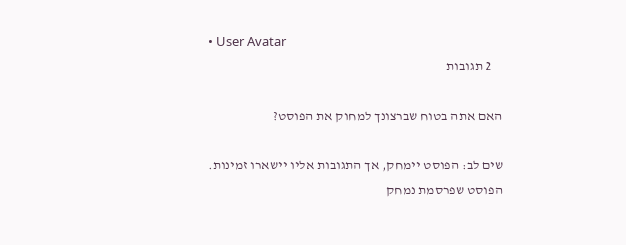• User Avatar
    2 תגובות

האם אתה בטוח שברצונך למחוק את הפוסט?

שים לב: הפוסט יימחק, אך התגובות אליו יישארו זמינות.
הפוסט שפרסמת נמחק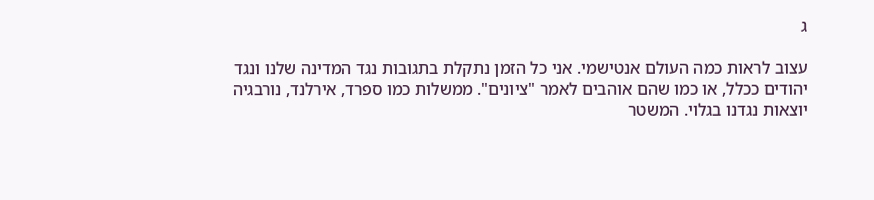ג

עצוב לראות כמה העולם אנטישמי. אני כל הזמן נתקלת בתגובות נגד המדינה שלנו ונגד יהודים ככלל, או כמו שהם אוהבים לאמר "ציונים". ממשלות כמו ספרד, אירלנד, נורבגיה יוצאות נגדנו בגלוי. המשטר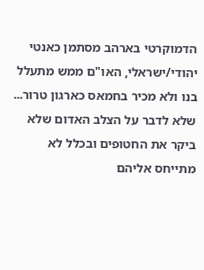הדמוקרטי בארהב מסתמן כאנטי יהודי/ישראלי, האו"ם ממש מתעלל בנו ולא מכיר בחמאס כארגון טרור... שלא לדבר על הצלב האדום שלא ביקר את החטופים ובכלל לא מתייחס אליהם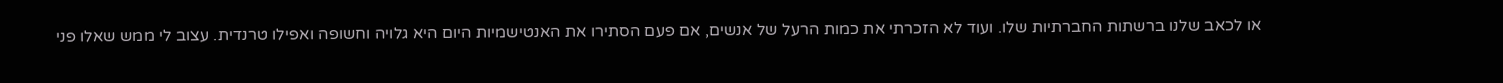או לכאב שלנו ברשתות החברתיות שלו. ועוד לא הזכרתי את כמות הרעל של אנשים, אם פעם הסתירו את האנטישמיות היום היא גלויה וחשופה ואפילו טרנדית. עצוב לי ממש שאלו פני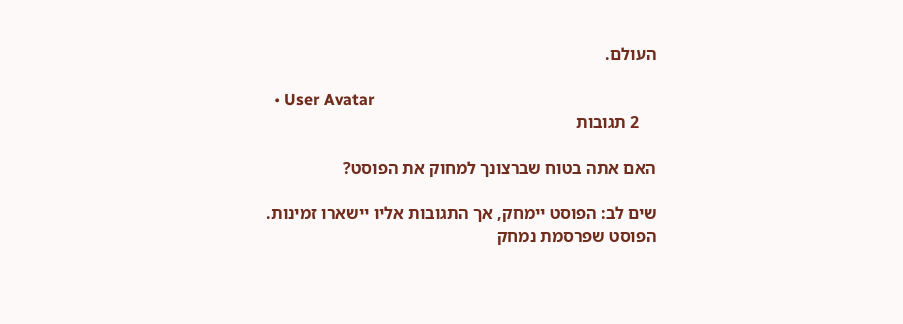העולם.

  • User Avatar
    2 תגובות

האם אתה בטוח שברצונך למחוק את הפוסט?

שים לב: הפוסט יימחק, אך התגובות אליו יישארו זמינות.
הפוסט שפרסמת נמחק